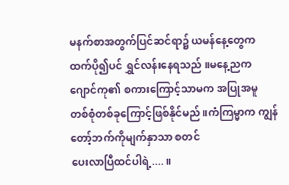မနက်စာအတွက်ပြင်ဆင်ရာ၌ ယမန်နေ့တွေက
ထက်ပို၍ပင် ရွှင်လန်းနေရသည် ။မနေ့ညက
ဂျောင်ကု၏ စကားကြောင့်သာမက အပြုအမူ
တစ်စုံတစ်ခုကြောင့်ဖြစ်နိုင်မည် ။ကံကြမ္မာက ကျွန်တော့်ဘက်ကိုမျက်နှာသာ စတင်
ပေးလာပြီထင်ပါရဲ့....။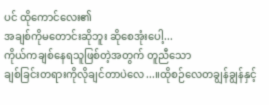ပင် ထိုကောင်လေး၏
အချစ်ကိုမတောင်းဆိုဘူး ဆိုစေအုံးပေါ့...
ကိုယ်ကချစ်နေရသူဖြစ်တဲ့အတွက် တူညီသော
ချစ်ခြင်းတရားကိုလိုချင်တာပဲလေ...။ထိုစဉ်လေတချွန်ချွန်နှင့်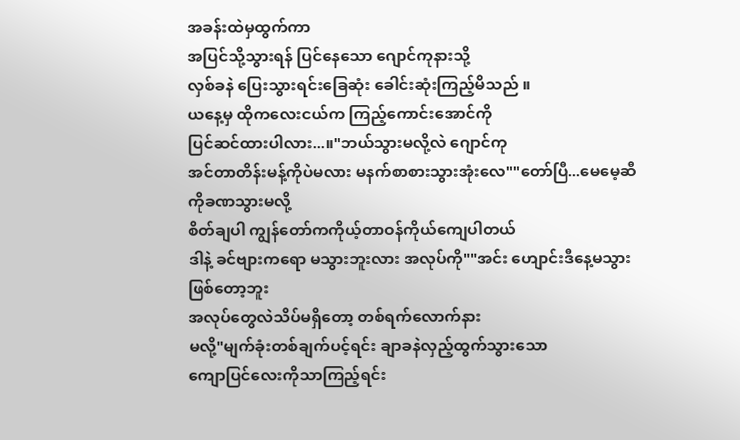အခန်းထဲမှထွက်ကာ
အပြင်သို့သွားရန် ပြင်နေသော ဂျောင်ကုနားသို့
လှစ်ခနဲ ပြေးသွားရင်းခြေဆုံး ခေါင်းဆုံးကြည့်မိသည် ။
ယနေ့မှ ထိုကလေးငယ်က ကြည့်ကောင်းအောင်ကို
ပြင်ဆင်ထားပါလား...။"ဘယ်သွားမလို့လဲ ဂျောင်ကု
အင်တာတိန်းမန့်ကိုပဲမလား မနက်စာစားသွားအုံးလေ""တော်ပြီ...မေမေ့ဆီကိုခဏသွားမလို့
စိတ်ချပါ ကျွန်တော်ကကိုယ့်တာဝန်ကိုယ်ကျေပါတယ်
ဒါနဲ့ ခင်ဗျားကရော မသွားဘူးလား အလုပ်ကို""အင်း ဟျောင်းဒီနေ့မသွားဖြစ်တော့ဘူး
အလုပ်တွေလဲသိပ်မရှိတော့ တစ်ရက်လောက်နား
မလို့"မျက်ခုံးတစ်ချက်ပင့်ရင်း ချာခနဲလှည့်ထွက်သွားသော
ကျောပြင်လေးကိုသာကြည့်ရင်း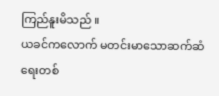ကြည်နူးမိသည် ။
ယခင်ကလောက် မတင်းမာသောဆက်ဆံရေးတစ်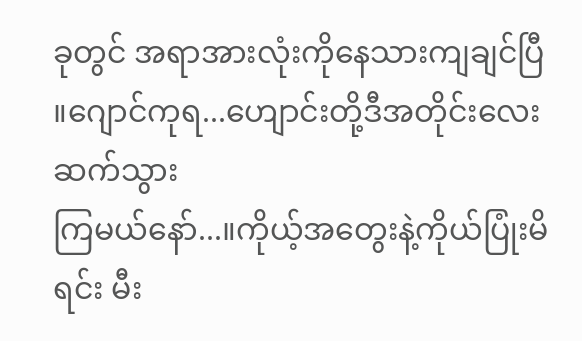ခုတွင် အရာအားလုံးကိုနေသားကျချင်ပြီ ။ဂျောင်ကုရ...ဟျောင်းတို့ဒီအတိုင်းလေးဆက်သွား
ကြမယ်နော်...။ကိုယ့်အတွေးနဲ့ကိုယ်ပြုံးမိရင်း မီး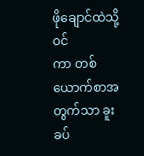ဖိုချောင်ထဲသို့ဝင်
ကာ တစ်ယောက်စာအတွက်သာ ခူးခပ်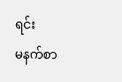ရင်း
မနက်စာ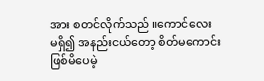အား စတင်လိုက်သည် ။ကောင်လေး
မရှိ၍ အနည်းငယ်တော့ စိတ်မကောင်းဖြစ်မိပေမဲ့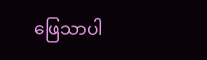ဖြေသာပါ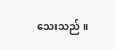သေးသည် ။